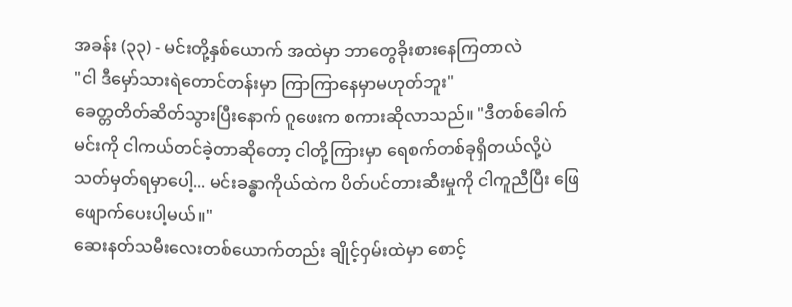အခန်း (၃၃) - မင်းတို့နှစ်ယောက် အထဲမှာ ဘာတွေခိုးစားနေကြတာလဲ
"ငါ ဒီမှော်သားရဲတောင်တန်းမှာ ကြာကြာနေမှာမဟုတ်ဘူး"
ခေတ္တတိတ်ဆိတ်သွားပြီးနောက် ဂူဖေးက စကားဆိုလာသည်။ "ဒီတစ်ခေါက် မင်းကို ငါကယ်တင်ခဲ့တာဆိုတော့ ငါတို့ကြားမှာ ရေစက်တစ်ခုရှိတယ်လို့ပဲ သတ်မှတ်ရမှာပေါ့... မင်းခန္ဓာကိုယ်ထဲက ပိတ်ပင်တားဆီးမှုကို ငါကူညီပြီး ဖြေဖျောက်ပေးပါ့မယ်။"
ဆေးနတ်သမီးလေးတစ်ယောက်တည်း ချိုင့်ဝှမ်းထဲမှာ စောင့်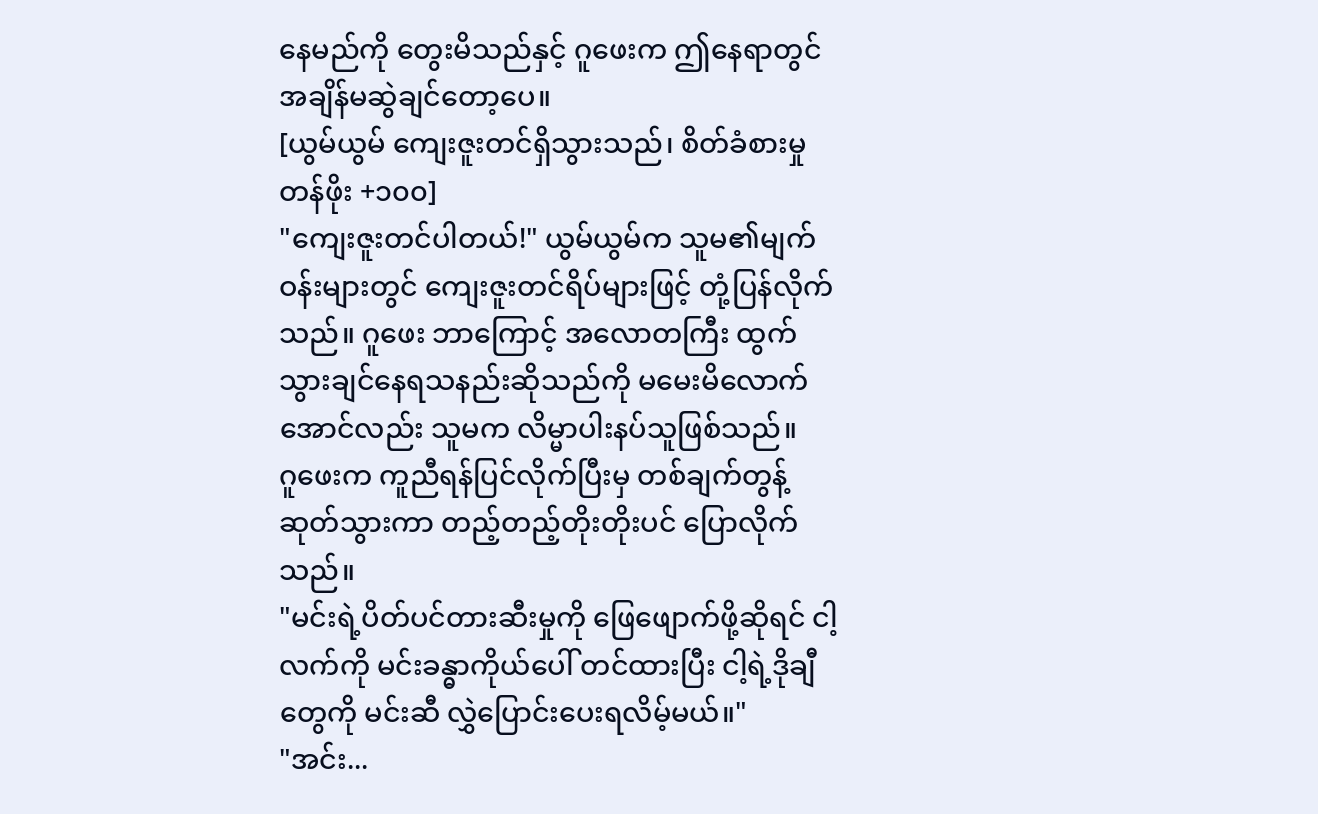နေမည်ကို တွေးမိသည်နှင့် ဂူဖေးက ဤနေရာတွင် အချိန်မဆွဲချင်တော့ပေ။
[ယွမ်ယွမ် ကျေးဇူးတင်ရှိသွားသည်၊ စိတ်ခံစားမှုတန်ဖိုး +၁၀၀]
"ကျေးဇူးတင်ပါတယ်!" ယွမ်ယွမ်က သူမ၏မျက်ဝန်းများတွင် ကျေးဇူးတင်ရိပ်များဖြင့် တုံ့ပြန်လိုက်သည်။ ဂူဖေး ဘာကြောင့် အလောတကြီး ထွက်သွားချင်နေရသနည်းဆိုသည်ကို မမေးမိလောက်အောင်လည်း သူမက လိမ္မာပါးနပ်သူဖြစ်သည်။
ဂူဖေးက ကူညီရန်ပြင်လိုက်ပြီးမှ တစ်ချက်တွန့်ဆုတ်သွားကာ တည့်တည့်တိုးတိုးပင် ပြောလိုက်သည်။
"မင်းရဲ့ပိတ်ပင်တားဆီးမှုကို ဖြေဖျောက်ဖို့ဆိုရင် ငါ့လက်ကို မင်းခန္ဓာကိုယ်ပေါ် တင်ထားပြီး ငါ့ရဲ့ဒိုချီတွေကို မင်းဆီ လွှဲပြောင်းပေးရလိမ့်မယ်။"
"အင်း...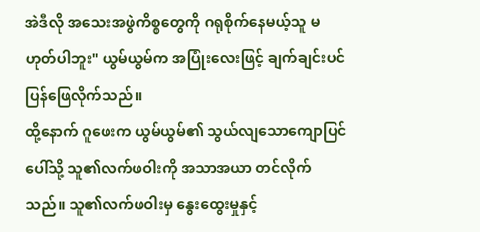အဲဒီလို အသေးအဖွဲကိစ္စတွေကို ဂရုစိုက်နေမယ့်သူ မဟုတ်ပါဘူး" ယွမ်ယွမ်က အပြုံးလေးဖြင့် ချက်ချင်းပင် ပြန်ဖြေလိုက်သည်။
ထို့နောက် ဂူဖေးက ယွမ်ယွမ်၏ သွယ်လျသောကျောပြင်ပေါ်သို့ သူ၏လက်ဖဝါးကို အသာအယာ တင်လိုက်သည်။ သူ၏လက်ဖဝါးမှ နွေးထွေးမှုနှင့်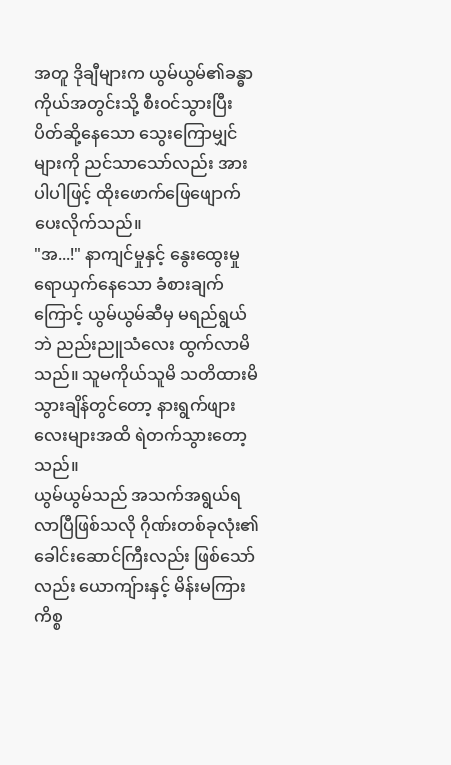အတူ ဒိုချီများက ယွမ်ယွမ်၏ခန္ဓာကိုယ်အတွင်းသို့ စီးဝင်သွားပြီး ပိတ်ဆို့နေသော သွေးကြောမျှင်များကို ညင်သာသော်လည်း အားပါပါဖြင့် ထိုးဖောက်ဖြေဖျောက်ပေးလိုက်သည်။
"အ...!" နာကျင်မှုနှင့် နွေးထွေးမှု ရောယှက်နေသော ခံစားချက်ကြောင့် ယွမ်ယွမ်ဆီမှ မရည်ရွယ်ဘဲ ညည်းညူသံလေး ထွက်လာမိသည်။ သူမကိုယ်သူမိ သတိထားမိသွားချိန်တွင်တော့ နားရွက်ဖျားလေးများအထိ ရဲတက်သွားတော့သည်။
ယွမ်ယွမ်သည် အသက်အရွယ်ရလာပြီဖြစ်သလို ဂိုဏ်းတစ်ခုလုံး၏ ခေါင်းဆောင်ကြီးလည်း ဖြစ်သော်လည်း ယောကျ်ားနှင့် မိန်းမကြားကိစ္စ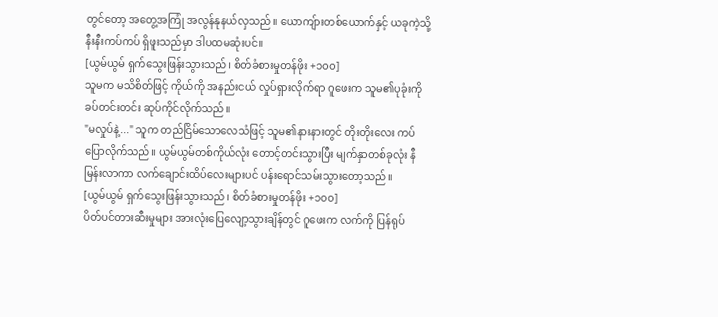တွင်တော့ အတွေ့အကြုံ အလွန်နုနယ်လှသည်။ ယောကျ်ားတစ်ယောက်နှင့် ယခုကဲ့သို့ နီးနီးကပ်ကပ် ရှိဖူးသည်မှာ ဒါပထမဆုံးပင်။
[ယွမ်ယွမ် ရှက်သွေးဖြန်းသွားသည်၊ စိတ်ခံစားမှုတန်ဖိုး +၁၀၀]
သူမက မသိစိတ်ဖြင့် ကိုယ်ကို အနည်းငယ် လှုပ်ရှားလိုက်ရာ ဂူဖေးက သူမ၏ပုခုံးကို ခပ်တင်းတင်း ဆုပ်ကိုင်လိုက်သည်။
"မလှုပ်နဲ့..." သူက တည်ငြိမ်သောလေသံဖြင့် သူမ၏နားနားတွင် တိုးတိုးလေး ကပ်ပြောလိုက်သည်။ ယွမ်ယွမ်တစ်ကိုယ်လုံး တောင့်တင်းသွားပြီး မျက်နှာတစ်ခုလုံး နီမြန်းလာကာ လက်ချောင်းထိပ်လေးများပင် ပန်းရောင်သမ်းသွားတော့သည်။
[ယွမ်ယွမ် ရှက်သွေးဖြန်းသွားသည်၊ စိတ်ခံစားမှုတန်ဖိုး +၁၀၀]
ပိတ်ပင်တားဆီးမှုများ အားလုံးပြေလျော့သွားချိန်တွင် ဂူဖေးက လက်ကို ပြန်ရုပ်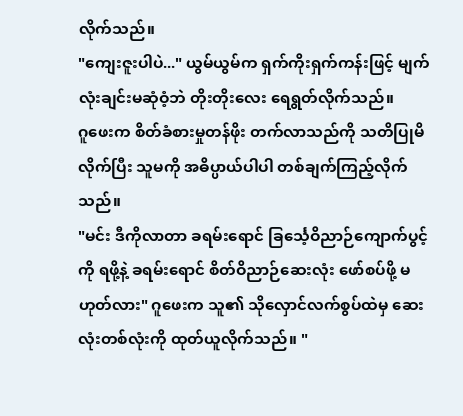လိုက်သည်။
"ကျေးဇူးပါပဲ..." ယွမ်ယွမ်က ရှက်ကိုးရှက်ကန်းဖြင့် မျက်လုံးချင်းမဆုံဝံ့ဘဲ တိုးတိုးလေး ရေရွတ်လိုက်သည်။
ဂူဖေးက စိတ်ခံစားမှုတန်ဖိုး တက်လာသည်ကို သတိပြုမိလိုက်ပြီး သူမကို အဓိပ္ပာယ်ပါပါ တစ်ချက်ကြည့်လိုက်သည်။
"မင်း ဒီကိုလာတာ ခရမ်းရောင် ခြင်္သေ့ဝိညာဉ်ကျောက်ပွင့်ကို ရဖို့နဲ့ ခရမ်းရောင် စိတ်ဝိညာဉ်ဆေးလုံး ဖော်စပ်ဖို့ မဟုတ်လား" ဂူဖေးက သူ၏ သိုလှောင်လက်စွပ်ထဲမှ ဆေးလုံးတစ်လုံးကို ထုတ်ယူလိုက်သည်။ "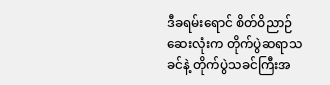ဒီခရမ်းရောင် စိတ်ဝိညာဉ်ဆေးလုံးက တိုက်ပွဲဆရာသခင်နဲ့ တိုက်ပွဲသခင်ကြီးအ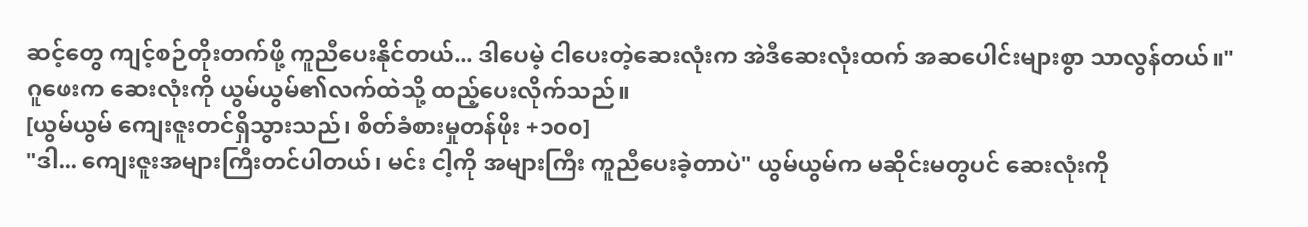ဆင့်တွေ ကျင့်စဉ်တိုးတက်ဖို့ ကူညီပေးနိုင်တယ်... ဒါပေမဲ့ ငါပေးတဲ့ဆေးလုံးက အဲဒီဆေးလုံးထက် အဆပေါင်းများစွာ သာလွန်တယ်။"
ဂူဖေးက ဆေးလုံးကို ယွမ်ယွမ်၏လက်ထဲသို့ ထည့်ပေးလိုက်သည်။
[ယွမ်ယွမ် ကျေးဇူးတင်ရှိသွားသည်၊ စိတ်ခံစားမှုတန်ဖိုး +၁၀၀]
"ဒါ... ကျေးဇူးအများကြီးတင်ပါတယ်၊ မင်း ငါ့ကို အများကြီး ကူညီပေးခဲ့တာပဲ" ယွမ်ယွမ်က မဆိုင်းမတွပင် ဆေးလုံးကို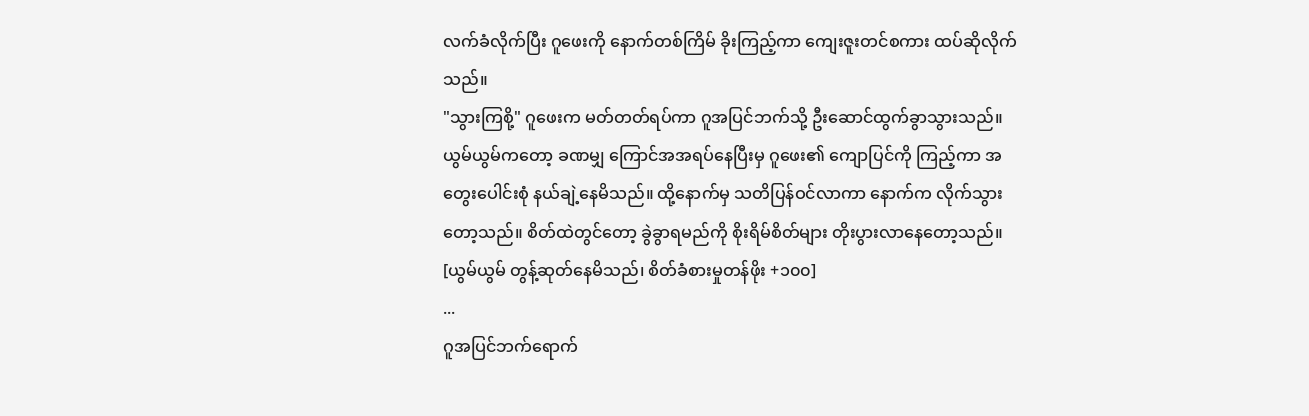လက်ခံလိုက်ပြီး ဂူဖေးကို နောက်တစ်ကြိမ် ခိုးကြည့်ကာ ကျေးဇူးတင်စကား ထပ်ဆိုလိုက်သည်။
"သွားကြစို့" ဂူဖေးက မတ်တတ်ရပ်ကာ ဂူအပြင်ဘက်သို့ ဦးဆောင်ထွက်ခွာသွားသည်။ ယွမ်ယွမ်ကတော့ ခဏမျှ ကြောင်အအရပ်နေပြီးမှ ဂူဖေး၏ ကျောပြင်ကို ကြည့်ကာ အတွေးပေါင်းစုံ နယ်ချဲ့နေမိသည်။ ထို့နောက်မှ သတိပြန်ဝင်လာကာ နောက်က လိုက်သွားတော့သည်။ စိတ်ထဲတွင်တော့ ခွဲခွာရမည်ကို စိုးရိမ်စိတ်များ တိုးပွားလာနေတော့သည်။
[ယွမ်ယွမ် တွန့်ဆုတ်နေမိသည်၊ စိတ်ခံစားမှုတန်ဖိုး +၁၀၀]
...
ဂူအပြင်ဘက်ရောက်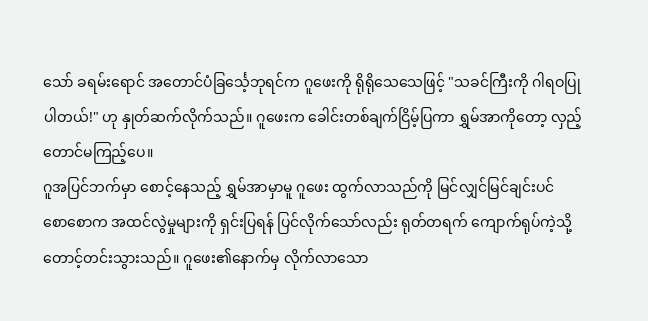သော် ခရမ်းရောင် အတောင်ပံခြင်္သေ့ဘုရင်က ဂူဖေးကို ရိုရိုသေသေဖြင့် "သခင်ကြီးကို ဂါရဝပြုပါတယ်!" ဟု နှုတ်ဆက်လိုက်သည်။ ဂူဖေးက ခေါင်းတစ်ချက်ငြိမ့်ပြကာ ရွှမ်အာကိုတော့ လှည့်တောင်မကြည့်ပေ။
ဂူအပြင်ဘက်မှာ စောင့်နေသည့် ရွှမ်အာမှာမူ ဂူဖေး ထွက်လာသည်ကို မြင်လျှင်မြင်ချင်းပင် စောစောက အထင်လွဲမှုများကို ရှင်းပြရန် ပြင်လိုက်သော်လည်း ရုတ်တရက် ကျောက်ရုပ်ကဲ့သို့ တောင့်တင်းသွားသည်။ ဂူဖေး၏နောက်မှ လိုက်လာသော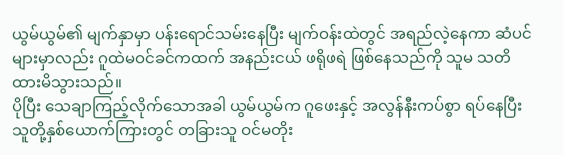ယွမ်ယွမ်၏ မျက်နှာမှာ ပန်းရောင်သမ်းနေပြီး မျက်ဝန်းထဲတွင် အရည်လဲ့နေကာ ဆံပင်များမှာလည်း ဂူထဲမဝင်ခင်ကထက် အနည်းငယ် ဖရိုဖရဲ ဖြစ်နေသည်ကို သူမ သတိထားမိသွားသည်။
ပိုပြီး သေချာကြည့်လိုက်သောအခါ ယွမ်ယွမ်က ဂူဖေးနှင့် အလွန်နီးကပ်စွာ ရပ်နေပြီး သူတို့နှစ်ယောက်ကြားတွင် တခြားသူ ဝင်မတိုး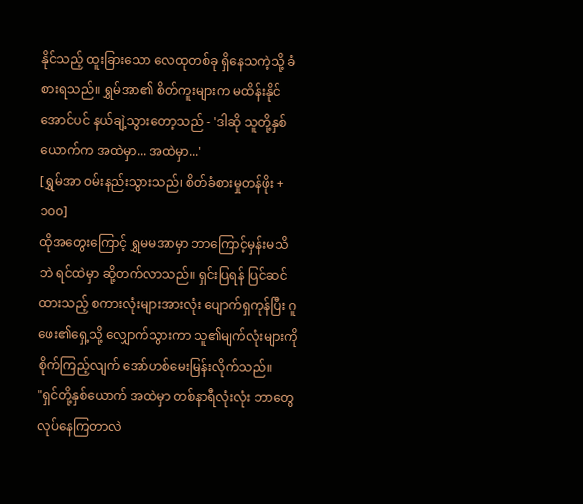နိုင်သည့် ထူးခြားသော လေထုတစ်ခု ရှိနေသကဲ့သို့ ခံစားရသည်။ ရွှမ်အာ၏ စိတ်ကူးများက မထိန်းနိုင်အောင်ပင် နယ်ချဲ့သွားတော့သည် - 'ဒါဆို သူတို့နှစ်ယောက်က အထဲမှာ... အထဲမှာ...'
[ရွှမ်အာ ဝမ်းနည်းသွားသည်၊ စိတ်ခံစားမှုတန်ဖိုး +၁၀၀]
ထိုအတွေးကြောင့် ရွှမမအာမှာ ဘာကြောင့်မှန်းမသိဘဲ ရင်ထဲမှာ ဆို့တက်လာသည်။ ရှင်းပြရန် ပြင်ဆင်ထားသည့် စကားလုံးများအားလုံး ပျောက်ရှကုန်ပြီး ဂူဖေး၏ရှေ့သို့ လျှောက်သွားကာ သူ၏မျက်လုံးများကို စိုက်ကြည့်လျက် အော်ဟစ်မေးမြန်းလိုက်သည်။
"ရှင်တို့နှစ်ယောက် အထဲမှာ တစ်နာရီလုံးလုံး ဘာတွေလုပ်နေကြတာလဲ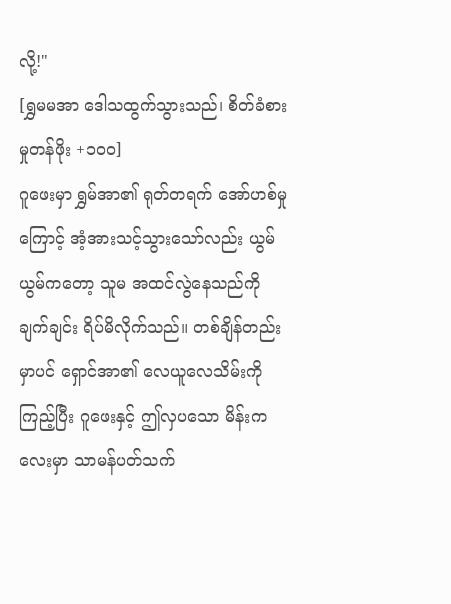လို့!"
[ရွှမမအာ ဒေါသထွက်သွားသည်၊ စိတ်ခံစားမှုတန်ဖိုး +၁၀၀]
ဂူဖေးမှာ ရွှမ်အာ၏ ရုတ်တရက် အော်ဟစ်မှုကြောင့် အံ့အားသင့်သွားသော်လည်း ယွမ်ယွမ်ကတော့ သူမ အထင်လွဲနေသည်ကို ချက်ချင်း ရိပ်မိလိုက်သည်။ တစ်ချိန်တည်းမှာပင် ရှောင်အာ၏ လေယူလေသိမ်းကို ကြည့်ပြီး ဂူဖေးနှင့် ဤလှပသော မိန်းကလေးမှာ သာမန်ပတ်သက်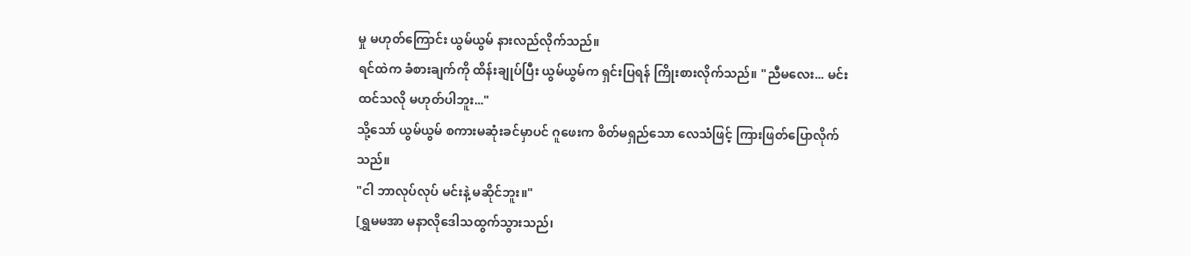မှု မဟုတ်ကြောင်း ယွမ်ယွမ် နားလည်လိုက်သည်။
ရင်ထဲက ခံစားချက်ကို ထိန်းချုပ်ပြီး ယွမ်ယွမ်က ရှင်းပြရန် ကြိုးစားလိုက်သည်။ "ညီမလေး... မင်းထင်သလို မဟုတ်ပါဘူး..."
သို့သော် ယွမ်ယွမ် စကားမဆုံးခင်မှာပင် ဂူဖေးက စိတ်မရှည်သော လေသံဖြင့် ကြားဖြတ်ပြောလိုက်သည်။
"ငါ ဘာလုပ်လုပ် မင်းနဲ့ မဆိုင်ဘူး။"
[ရွှမမအာ မနာလိုဒေါသထွက်သွားသည်၊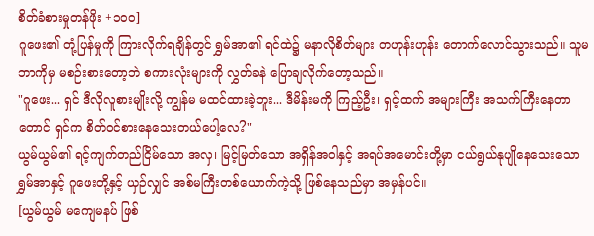စိတ်ခံစားမှုတန်ဖိုး +၁၀၀]
ဂူဖေး၏ တုံ့ပြန်မှုကို ကြားလိုက်ရချိန်တွင် ရွှမ်အာ၏ ရင်ထဲ၌ မနာလိုစိတ်များ တဟုန်းဟုန်း တောက်လောင်သွားသည်။ သူမ ဘာကိုမှ မစဉ်းစားတော့ဘဲ စကားလုံးများကို လွှတ်ခနဲ ပြောချလိုက်တော့သည်။
"ဂူဖေး... ရှင် ဒီလိုလူစားမျိုးလို့ ကျွန်မ မထင်ထားခဲ့ဘူး... ဒီမိန်းမကို ကြည့်ဦး၊ ရှင့်ထက် အများကြီး အသက်ကြီးနေတာတောင် ရှင်က စိတ်ဝင်စားနေသေးတယ်ပေါ့လေ?"
ယွမ်ယွမ်၏ ရင့်ကျက်တည်ငြိမ်သော အလှ၊ မြင့်မြတ်သော အရှိန်အဝါနှင့် အရပ်အမောင်းတို့မှာ ငယ်ရွယ်နုပျိုနေသေးသော ရွှမ်အာနှင့် ဂူဖေးတို့နှင့် ယှဉ်လျှင် အစ်မကြီးတစ်ယောက်ကဲ့သို့ ဖြစ်နေသည်မှာ အမှန်ပင်။
[ယွမ်ယွမ် မကျေမနပ် ဖြစ်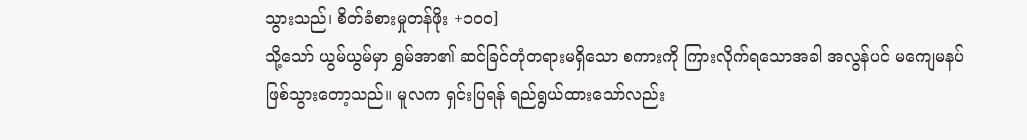သွားသည်၊ စိတ်ခံစားမှုတန်ဖိုး +၁၀၀]
သို့သော် ယွမ်ယွမ်မှာ ရွှမ်အာ၏ ဆင်ခြင်တုံတရားမရှိသော စကားကို ကြားလိုက်ရသောအခါ အလွန်ပင် မကျေမနပ် ဖြစ်သွားတော့သည်။ မူလက ရှင်းပြရန် ရည်ရွယ်ထားသော်လည်း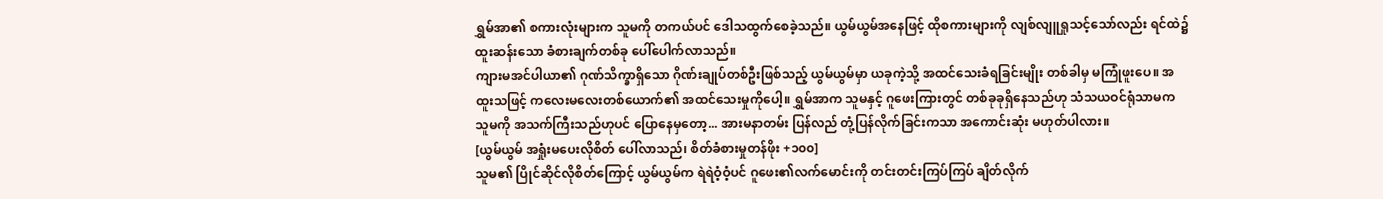ရွှမ်အာ၏ စကားလုံးများက သူမကို တကယ်ပင် ဒေါသထွက်စေခဲ့သည်။ ယွမ်ယွမ်အနေဖြင့် ထိုစကားများကို လျစ်လျူရှုသင့်သော်လည်း ရင်ထဲ၌ ထူးဆန်းသော ခံစားချက်တစ်ခု ပေါ်ပေါက်လာသည်။
ကျားမအင်ပါယာ၏ ဂုဏ်သိက္ခာရှိသော ဂိုဏ်းချုပ်တစ်ဦးဖြစ်သည့် ယွမ်ယွမ်မှာ ယခုကဲ့သို့ အထင်သေးခံရခြင်းမျိုး တစ်ခါမှ မကြုံဖူးပေ။ အထူးသဖြင့် ကလေးမလေးတစ်ယောက်၏ အထင်သေးမှုကိုပေါ့။ ရွှမ်အာက သူမနှင့် ဂူဖေးကြားတွင် တစ်ခုခုရှိနေသည်ဟု သံသယဝင်ရုံသာမက သူမကို အသက်ကြီးသည်ဟုပင် ပြောနေမှတော့... အားမနာတမ်း ပြန်လည် တုံ့ပြန်လိုက်ခြင်းကသာ အကောင်းဆုံး မဟုတ်ပါလား။
[ယွမ်ယွမ် အရှုံးမပေးလိုစိတ် ပေါ်လာသည်၊ စိတ်ခံစားမှုတန်ဖိုး +၁၀၀]
သူမ၏ ပြိုင်ဆိုင်လိုစိတ်ကြောင့် ယွမ်ယွမ်က ရဲရဲဝံ့ဝံ့ပင် ဂူဖေး၏လက်မောင်းကို တင်းတင်းကြပ်ကြပ် ချိတ်လိုက်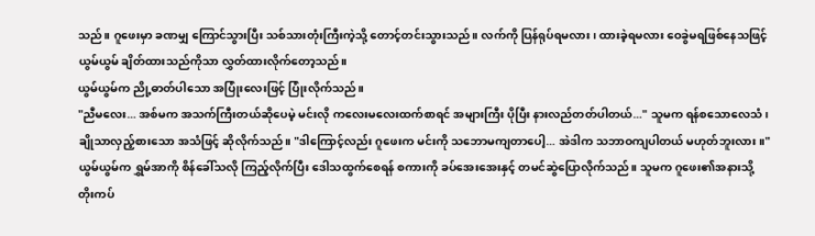သည်။ ဂူဖေးမှာ ခဏမျှ ကြောင်သွားပြီး သစ်သားတုံးကြီးကဲ့သို့ တောင့်တင်းသွားသည်။ လက်ကို ပြန်ရုပ်ရမလား၊ ထားခဲ့ရမလား ဝေခွဲမရဖြစ်နေသဖြင့် ယွမ်ယွမ် ချိတ်ထားသည်ကိုသာ လွှတ်ထားလိုက်တော့သည်။
ယွမ်ယွမ်က ညို့ဓာတ်ပါသော အပြုံးလေးဖြင့် ပြုံးလိုက်သည်။
"ညီမလေး... အစ်မက အသက်ကြီးတယ်ဆိုပေမဲ့ မင်းလို ကလေးမလေးထက်စာရင် အများကြီး ပိုပြီး နားလည်တတ်ပါတယ်..." သူမက ရန်စသောလေသံ၊ ချိုသာလှည့်စားသော အသံဖြင့် ဆိုလိုက်သည်။ "ဒါကြောင့်လည်း ဂူဖေးက မင်းကို သဘောမကျတာပေါ့... အဲဒါက သဘာဝကျပါတယ် မဟုတ်ဘူးလား။"
ယွမ်ယွမ်က ရွှမ်အာကို စိန်ခေါ်သလို ကြည့်လိုက်ပြီး ဒေါသထွက်စေရန် စကားကို ခပ်အေးအေးနှင့် တမင်ဆွဲပြောလိုက်သည်။ သူမက ဂူဖေး၏အနားသို့ တိုးကပ်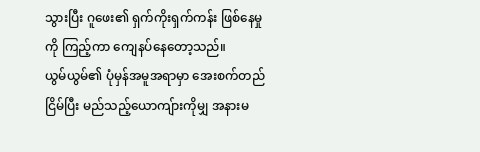သွားပြီး ဂူဖေး၏ ရှက်ကိုးရှက်ကန်း ဖြစ်နေမှုကို ကြည့်ကာ ကျေနပ်နေတော့သည်။
ယွမ်ယွမ်၏ ပုံမှန်အမူအရာမှာ အေးစက်တည်ငြိမ်ပြီး မည်သည့်ယောကျ်ားကိုမျှ အနားမ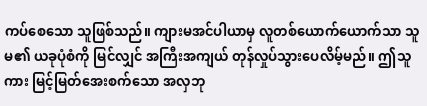ကပ်စေသော သူဖြစ်သည်။ ကျားမအင်ပါယာမှ လူတစ်ယောက်ယောက်သာ သူမ၏ ယခုပုံစံကို မြင်လျှင် အကြီးအကျယ် တုန်လှုပ်သွားပေလိမ့်မည်။ ဤသူကား မြင့်မြတ်အေးစက်သော အလှဘု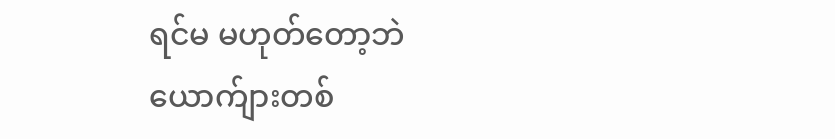ရင်မ မဟုတ်တော့ဘဲ ယောက်ျားတစ်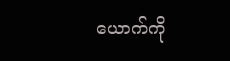ယောက်ကို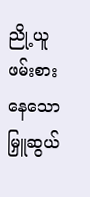ညို့ယူဖမ်းစားနေသော မြှူဆွယ်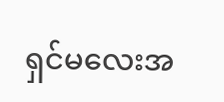ရှင်မလေးအ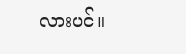လားပင်။